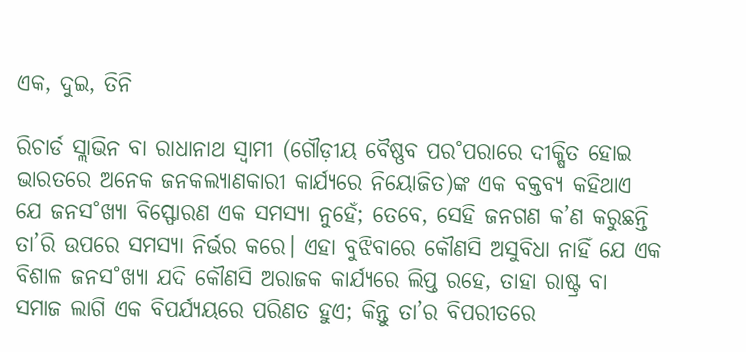ଏକ, ଦୁଇ, ତିନି

ରିଚାର୍ଡ ସ୍ଲାଭିନ ବା ରାଧାନାଥ ସ୍ବାମୀ (ଗୌଡ଼ୀୟ ବୈଷ୍ଣବ ପର˚ପରାରେ ଦୀକ୍ଷିତ ହୋଇ ଭାରତରେ ଅନେକ ଜନକଲ୍ୟାଣକାରୀ କାର୍ଯ୍ୟରେ ନିୟୋଜିତ)ଙ୍କ ଏକ ବକ୍ତବ୍ୟ କହିଥାଏ ଯେ ଜନସ˚ଖ୍ୟା ବିସ୍ଫୋରଣ ଏକ ସମସ୍ୟା ନୁହେଁ; ତେବେ, ସେହି ଜନଗଣ କ’ଣ କରୁଛନ୍ତି ତା’ରି ଉପରେ ସମସ୍ୟା ନିର୍ଭର କରେ। ଏହା ବୁଝିବାରେ କୌଣସି ଅସୁବିଧା ନାହିଁ ଯେ ଏକ ବିଶାଳ ଜନସ˚ଖ୍ୟା ଯଦି କୌଣସି ଅରାଜକ କାର୍ଯ୍ୟରେ ଲିପ୍ତ ରହେ, ତାହା ରାଷ୍ଟ୍ର ବା ସମାଜ ଲାଗି ଏକ ବିପର୍ଯ୍ୟୟରେ ପରିଣତ ହୁଏ; କିନ୍ତୁ ତା’ର ବିପରୀତରେ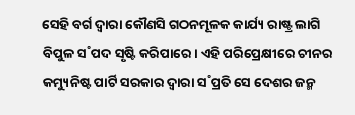ସେହି ବର୍ଗ ଦ୍ବାରା କୌଣସି ଗଠନମୂଳକ କାର୍ଯ୍ୟ ରାଷ୍ଟ୍ର ଲାଗି ବିପୁଳ ସ˚ପଦ ସୃଷ୍ଟି କରିପାରେ। ଏହି ପରିପ୍ରେକ୍ଷୀରେ ଚୀନର କମ୍ୟୁନିଷ୍ଟ ପାର୍ଟି ସରକାର ଦ୍ବାରା ସ˚ପ୍ରତି ସେ ଦେଶର ଜନ୍ମ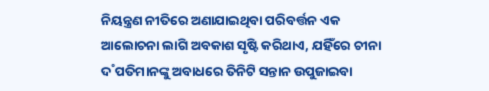ନିୟନ୍ତ୍ରଣ ନୀତିରେ ଅଣାଯାଇଥିବା ପରିବର୍ତ୍ତନ ଏକ ଆଲୋଚନା ଲାଗି ଅବକାଶ ସୃଷ୍ଟି କରିଥାଏ, ଯହିଁରେ ଚୀନା ଦ˚ପତିମାନଙ୍କୁ ଅବାଧରେ ତିନିଟି ସନ୍ତାନ ଉପୁଜାଇବା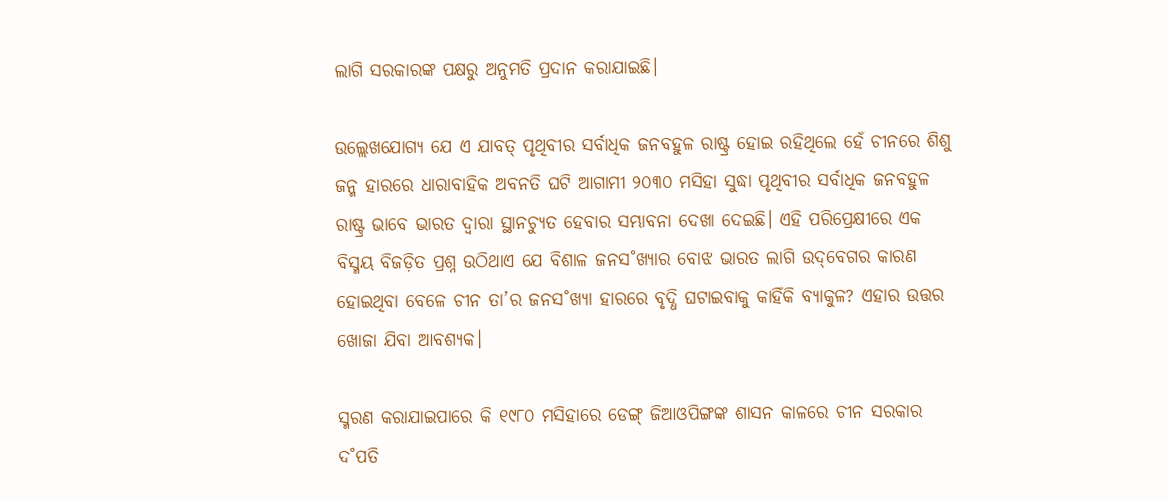ଲାଗି ସରକାରଙ୍କ ପକ୍ଷରୁ ଅନୁମତି ପ୍ରଦାନ କରାଯାଇଛି।

ଉଲ୍ଲେଖଯୋଗ୍ୟ ଯେ ଏ ଯାବତ୍‌ ପୃଥିବୀର ସର୍ବାଧିକ ଜନବହୁଳ ରାଷ୍ଟ୍ର ହୋଇ ରହିଥିଲେ ହେଁ ଚୀନରେ ଶିଶୁ ଜନ୍ମ ହାରରେ ଧାରାବାହିକ ଅବନତି ଘଟି ଆଗାମୀ ୨୦୩୦ ମସିହା ସୁଦ୍ଧା ପୃଥିବୀର ସର୍ବାଧିକ ଜନବହୁଳ ରାଷ୍ଟ୍ର ଭାବେ ଭାରତ ଦ୍ବାରା ସ୍ଥାନଚ୍ୟୁତ ହେବାର ସମ୍ଭାବନା ଦେଖା ଦେଇଛି। ଏହି ପରିପ୍ରେକ୍ଷୀରେ ଏକ ବିସ୍ମୟ ବିଜଡ଼ିତ ପ୍ରଶ୍ନ ଉଠିଥାଏ ଯେ ବିଶାଳ ଜନସ˚ଖ୍ୟାର ବୋଝ ଭାରତ ଲାଗି ଉଦ୍‌ବେଗର କାରଣ ହୋଇଥିବା ବେଳେ ଚୀନ ତା’ର ଜନସ˚ଖ୍ୟା ହାରରେ ବୃଦ୍ଧି ଘଟାଇବାକୁ କାହିଁକି ବ୍ୟାକୁଳ? ଏହାର ଉତ୍ତର ଖୋଜା ଯିବା ଆବଶ୍ୟକ।

ସ୍ମରଣ କରାଯାଇପାରେ କି ୧୯୮୦ ମସିହାରେ ଡେଙ୍ଗ୍‌ ଜିଆଓପିଙ୍ଗଙ୍କ ଶାସନ କାଳରେ ଚୀନ ସରକାର ଦ˚ପତି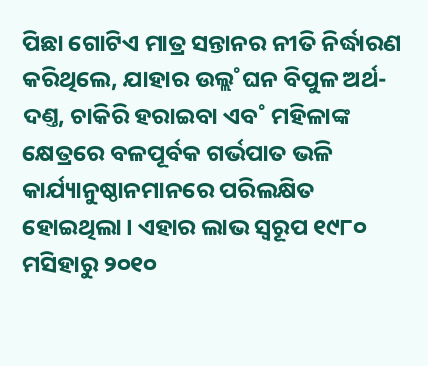ପିଛା ଗୋଟିଏ ମାତ୍ର ସନ୍ତାନର ନୀତି ନିର୍ଦ୍ଧାରଣ କରିଥିଲେ, ଯାହାର ଉଲ୍ଲ˚ଘନ ବିପୁଳ ଅର୍ଥ-ଦଣ୍ତ, ଚାକିରି ହରାଇବା ଏବ˚ ମହିଳାଙ୍କ କ୍ଷେତ୍ରରେ ବଳପୂର୍ବକ ଗର୍ଭପାତ ଭଳି କାର୍ଯ୍ୟାନୁଷ୍ଠାନମାନରେ ପରିଲକ୍ଷିତ ହୋଇଥିଲା। ଏହାର ଲାଭ ସ୍ବରୂପ ୧୯୮୦ ମସିହାରୁ ୨୦୧୦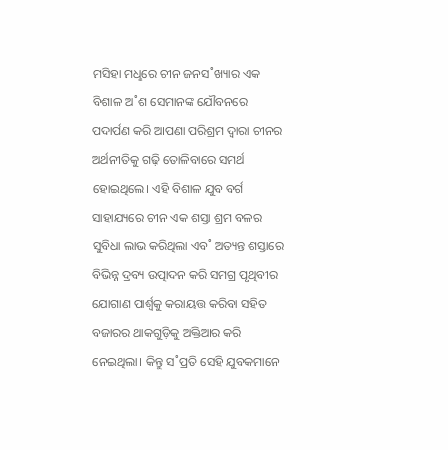ମସିହା ମଧୢରେ ଚୀନ ଜନସ˚ଖ୍ୟାର ଏକ ବିଶାଳ ଅ˚ଶ ସେମାନଙ୍କ ଯୌବନରେ ପଦାର୍ପଣ କରି ଆପଣା ପରିଶ୍ରମ ଦ୍ବାରା ଚୀନର ଅର୍ଥନୀତିକୁ ଗଢ଼ି ତୋଳିବାରେ ସମର୍ଥ ହୋଇଥିଲେ। ଏହି ବିଶାଳ ଯୁବ ବର୍ଗ ସାହାଯ୍ୟରେ ଚୀନ ଏକ ଶସ୍ତା ଶ୍ରମ ବଳର ସୁବିଧା ଲାଭ କରିଥିଲା ଏବ˚ ଅତ୍ୟନ୍ତ ଶସ୍ତାରେ ବିଭିନ୍ନ ଦ୍ରବ୍ୟ ଉତ୍ପାଦନ କରି ସମଗ୍ର ପୃଥିବୀର ଯୋଗାଣ ପାର୍ଶ୍ବକୁ କରାୟତ୍ତ କରିବା ସହିତ ବଜାରର ଥାକଗୁଡ଼ିକୁ ଅକ୍ତିଆର କରି ନେଇଥିଲା। କିନ୍ତୁ ସ˚ପ୍ରତି ସେହି ଯୁବକମାନେ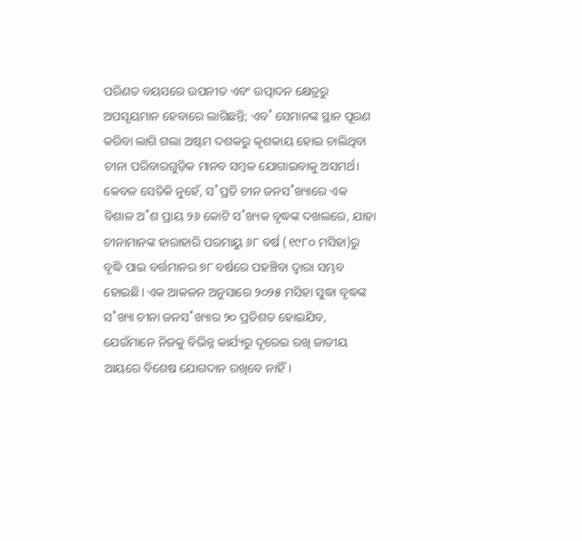ପରିଣତ ବୟସରେ ଉପନୀତ ଏବଂ ଉତ୍ପାଦନ କ୍ଷେତ୍ରରୁ ଅପସୃୟମାନ ହେବାରେ ଲାଗିଛନ୍ତି; ଏବ˚ ସେମାନଙ୍କ ସ୍ଥାନ ପୂରଣ କରିବା ଲାଗି ଗଲା ଅଷ୍ଟମ ଦଶକରୁ କୃଶକାୟ ହୋଇ ଚାଲିଥିବା ଚୀନା ପରିବାରଗୁଡ଼ିକ ମାନବ ସମ୍ବଳ ଯୋଗାଇବାକୁ ଅସମର୍ଥ। କେବଳ ସେତିକି ନୁହେଁ, ସ˚ପ୍ରତି ଚୀନ ଜନସ˚ଖ୍ୟାରେ ଏକ ବିଶାଳ ଅ˚ଶ ପ୍ରାୟ ୨୬ କୋଟି ସ˚ଖ୍ୟକ ବୃଦ୍ଧଙ୍କ ଦଖଲରେ, ଯାହା ଚୀନାମାନଙ୍କ ହାରାହାରି ପରମାୟୁ ୬୮ ବର୍ଷ (୧୯୮୦ ମସିହା)ରୁ ବୃଦ୍ଧି ପାଇ ବର୍ତ୍ତମାନର ୭୮ ବର୍ଷରେ ପହଞ୍ଚିବା ଦ୍ବାରା ସମ୍ଭବ ହୋଇଛି। ଏକ ଆକଳନ ଅନୁସାରେ ୨୦୨୫ ମସିହା ସୁଦ୍ଧା ବୃଦ୍ଧଙ୍କ ସ˚ଖ୍ୟା ଚୀନା ଜନସ˚ଖ୍ୟାର ୨୦ ପ୍ରତିଶତ ହୋଇଯିବ, ଯେଉଁମାନେ ନିଜକୁ ବିଭିନ୍ନ କାର୍ଯ୍ୟରୁ ଦୂରେଇ ରଖି ଜାତୀୟ ଆୟରେ ବିଶେଷ ଯୋଗଦାନ ରଖିବେ ନାହିଁ।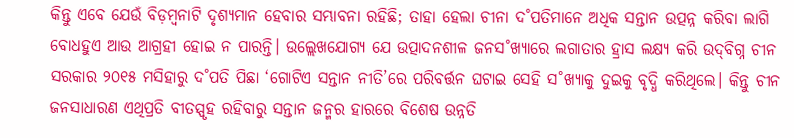କିନ୍ତୁ ଏବେ ଯେଉଁ ବିଡ଼ମ୍ବନାଟି ଦୃଶ୍ୟମାନ ହେବାର ସମ୍ଭାବନା ରହିଛି; ତାହା ହେଲା ଚୀନା ଦ˚ପତିମାନେ ଅଧିକ ସନ୍ତାନ ଉତ୍ପନ୍ନ କରିବା ଲାଗି ବୋଧହୁଏ ଆଉ ଆଗ୍ରହୀ ହୋଇ ନ ପାରନ୍ତି। ଉଲ୍ଲେଖଯୋଗ୍ୟ ଯେ ଉତ୍ପାଦନଶୀଳ ଜନସ˚ଖ୍ୟାରେ ଲଗାତାର ହ୍ରାସ ଲକ୍ଷ୍ୟ କରି ଉଦ୍‌ବିଗ୍ନ ଚୀନ ସରକାର ୨୦୧୫ ମସିହାରୁ ଦ˚ପତି ପିଛା ‘ଗୋଟିଏ ସନ୍ତାନ ନୀତି’ରେ ପରିବର୍ତ୍ତନ ଘଟାଇ ସେହି ସ˚ଖ୍ୟାକୁ ଦୁଇକୁ ବୃଦ୍ଧି କରିଥିଲେ। କିନ୍ତୁ ଚୀନ ଜନସାଧାରଣ ଏଥିପ୍ରତି ବୀତସ୍ପୃହ ରହିବାରୁ ସନ୍ତାନ ଜନ୍ମର ହାରରେ ବିଶେଷ ଉନ୍ନତି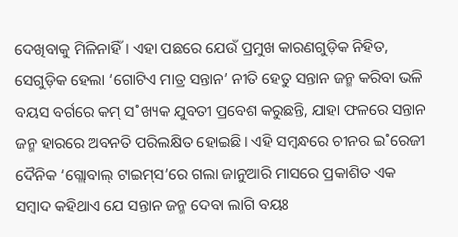ଦେଖିବାକୁ ମିଳିନାହିଁ। ଏହା ପଛରେ ଯେଉଁ ପ୍ରମୁଖ କାରଣଗୁଡ଼ିକ ନିହିତ, ସେଗୁଡ଼ିକ ହେଲା ‘ଗୋଟିଏ ମାତ୍ର ସନ୍ତାନ’ ନୀତି ହେତୁ ସନ୍ତାନ ଜନ୍ମ କରିବା ଭଳି ବୟସ ବର୍ଗରେ କମ୍‌ ସ˚ଖ୍ୟକ ଯୁବତୀ ପ୍ରବେଶ କରୁଛନ୍ତି, ଯାହା ଫଳରେ ସନ୍ତାନ ଜନ୍ମ ହାରରେ ଅବନତି ପରିଲକ୍ଷିତ ହୋଇଛି। ଏହି ସମ୍ବନ୍ଧରେ ଚୀନର ଇ˚ରେଜୀ ଦୈନିକ ‘ଗ୍ଲୋବାଲ୍‌ ଟାଇମ୍‌ସ’ରେ ଗଲା ଜାନୁଆରି ମାସରେ ପ୍ରକାଶିତ ଏକ ସମ୍ବାଦ କହିଥାଏ ଯେ ସନ୍ତାନ ଜନ୍ମ ଦେବା ଲାଗି ବୟଃ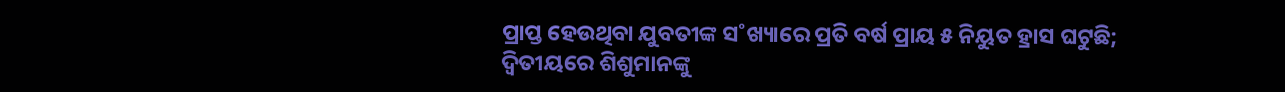ପ୍ରାପ୍ତ ହେଉଥିବା ଯୁବତୀଙ୍କ ସ˚ଖ୍ୟାରେ ପ୍ରତି ବର୍ଷ ପ୍ରାୟ ୫ ନିୟୁତ ହ୍ରାସ ଘଟୁଛି; ଦ୍ବିତୀୟରେ ଶିଶୁମାନଙ୍କୁ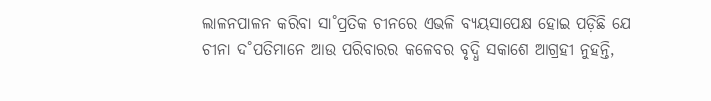ଲାଳନପାଳନ କରିବା ସା˚ପ୍ରତିକ ଚୀନରେ ଏଭଳି ବ୍ୟୟସାପେକ୍ଷ ହୋଇ ପଡ଼ିଛି ଯେ ଚୀନା ଦ˚ପତିମାନେ ଆଉ ପରିବାରର କଳେବର ବୃଦ୍ଧି ସକାଶେ ଆଗ୍ରହୀ ନୁହନ୍ତି,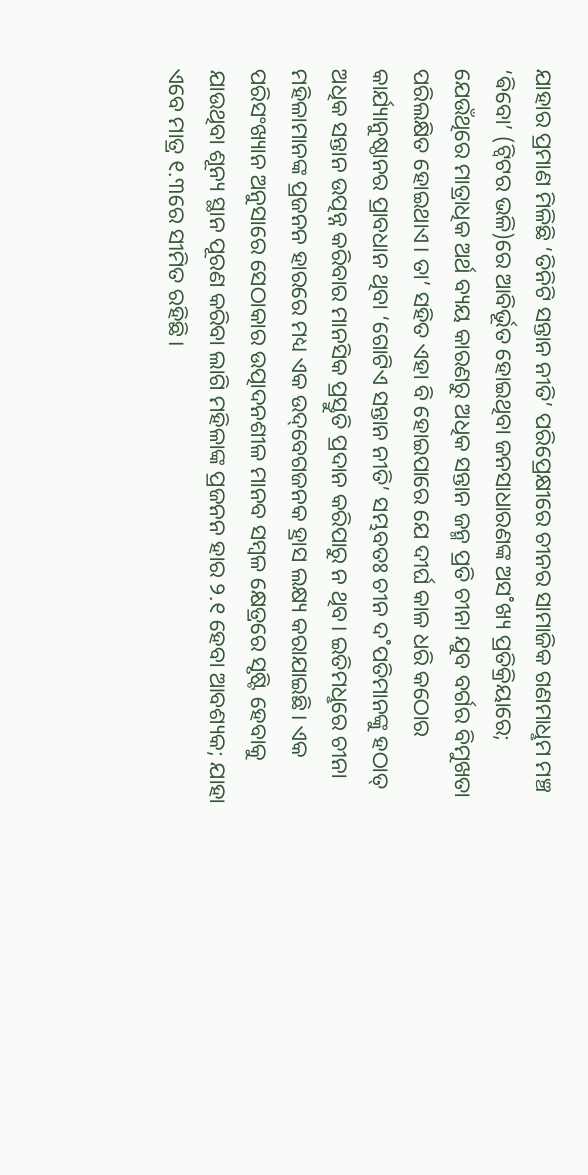ଯାହାର ପ୍ରମାଣ ମିଳିଛି ‘ତିନିଟି ସନ୍ତାନ ନୀତି’ ପରିପ୍ରେକ୍ଷୀରେ ଚୀନର ସାମାଜିକ ଗଣମାଧୢମ ମଞ୍ଚ ‘ଵିବୋ’ (ଟ୍ବିଟର ଭଳି)ରେ ଆବିର୍ଭୂତ ହୋଇଥିବା ଜନସାଧାରଣଙ୍କ ଅସ˚ଖ୍ୟ ପ୍ରତିକ୍ରିୟାରେ; ଯେଉଁଥିରେ ମାତ୍ରାଧିକ ଅର୍ଥ ବ୍ୟୟ କାରଣରୁ ଅଧିକ ସନ୍ତାନ ଜନ୍ମ ପ୍ରତି ଚୀନା ଯୁବ ବର୍ଗର ବିମୁଖତା ପରିଲକ୍ଷିତ ହୋଇଥାଏ। ତା’ ସହିତ ଏହା ବି ହୋଇପାରେ ଯେ ଦୀର୍ଘ କାଳ ଧରି କଠୋର କାର୍ଯ୍ୟାନୁଷ୍ଠାନର ପ୍ରାବଧାନ ଥିବା ‘ଗୋଟିଏ ସନ୍ତାନ ନୀତି’ ସମ୍ଭବତଃ ଚୀନ ଦ˚ପତିମାନଙ୍କୁ ହଠାତ୍‌‌ ଅଧିକ ସନ୍ତାନ ଉତ୍ପନ୍ନ କରିବାର ମାନସିକ ପ୍ରସ୍ତୁତି ପ୍ରଦାନ କରିପାରୁ ନ ଥିବ। ଇତିମଧୢରେ ଚୀନା ମହିଳାମାନଙ୍କ ପ୍ରଜନନ ହାରରେ ମଧ୍ୟ ଏକ ଉଦ୍‌ବେଗଜନକ ହ୍ରାସ ଲକ୍ଷ୍ୟ କରାଯାଇଛି। ଏକ ପରିସଂଖ୍ୟାନ ଅନୁସାରେ ସେଠାକାର ଉତ୍ପାଦନଶୀଳ ମାନବ ସମ୍ବଳ କ୍ଷେତ୍ରରେ ସୃଷ୍ଟି ହେବାକୁ ଯାଉଥିବା ଶୂନ୍ୟ ସ୍ଥାନ ପୂରଣ କରିବା ଲାଗି ମହିଳାଙ୍କ ପ୍ରଜନନ ହାର ୨.୧ ହେବା ଆବଶ୍ୟକ; ଯାହା ଏବେ ମାତ୍ର ୧.୩ରେ ସୀମିତ ରହିଛି।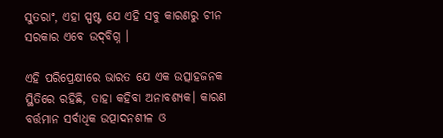ସୁତରାଂ, ଏହା ସ୍ପଷ୍ଟ ଯେ ଏହି ସବୁ କାରଣରୁ ଚୀନ ସରକାର ଏବେ ଉଦ୍‌ବିଗ୍ନ ।

ଏହି ପରିପ୍ରେକ୍ଷୀରେ ଭାରତ ଯେ ଏକ ଉତ୍ସାହଜନକ ସ୍ଥିତିରେ ରହିଛି, ତାହା କହିବା ଅନାବଶ୍ୟକ। କାରଣ ବର୍ତ୍ତମାନ ସର୍ବାଧିକ ଉତ୍ପାଦନଶୀଳ ଓ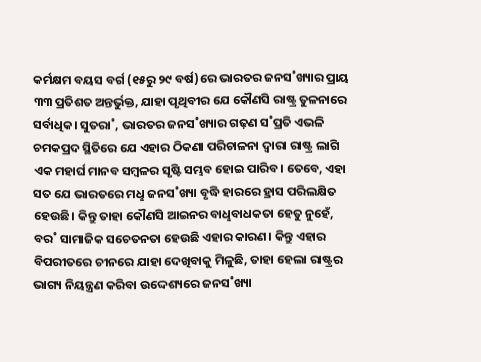କର୍ମକ୍ଷମ ବୟସ ବର୍ଗ (୧୫ରୁ ୨୯ ବର୍ଷ)ରେ ଭାରତର ଜନସ˚ଖ୍ୟାର ପ୍ରାୟ ୩୩ ପ୍ରତିଶତ ଅନ୍ତର୍ଭୁକ୍ତ, ଯାହା ପୃଥିବୀର ଯେ କୌଣସି ରାଷ୍ଟ୍ର ତୁଳନାରେ ସର୍ବାଧିକ। ସୁତରା˚, ଭାରତର ଜନସ˚ଖ୍ୟାର ଗଢ଼ଣ ସ˚ପ୍ରତି ଏଭଳି ଚମକପ୍ରଦ ସ୍ଥିତିରେ ଯେ ଏହାର ଠିକଣା ପରିଚାଳନା ଦ୍ବାରା ରାଷ୍ଟ୍ର ଲାଗି ଏକ ମହାର୍ଘ ମାନବ ସମ୍ବଳର ସୃଷ୍ଟି ସମ୍ଭବ ହୋଇ ପାରିବ। ତେବେ, ଏହା ସତ ଯେ ଭାରତରେ ମଧୢ ଜନସ˚ଖ୍ୟା ବୃଦ୍ଧି ହାରରେ ହ୍ରାସ ପରିଲକ୍ଷିତ ହେଉଛି। କିନ୍ତୁ ତାହା କୌଣସି ଆଇନର ବାଧୢବାଧକତା ହେତୁ ନୁହେଁ, ବର˚ ସାମାଜିକ ସଚେତନତା ହେଉଛି ଏହାର କାରଣ। କିନ୍ତୁ ଏହାର ବିପରୀତରେ ଚୀନରେ ଯାହା ଦେଖିବାକୁ ମିଳୁଛି, ତାହା ହେଲା ରାଷ୍ଟ୍ରର ଭାଗ୍ୟ ନିୟନ୍ତ୍ରଣ କରିବା ଉଦ୍ଦେଶ୍ୟରେ ଜନସ˚ଖ୍ୟା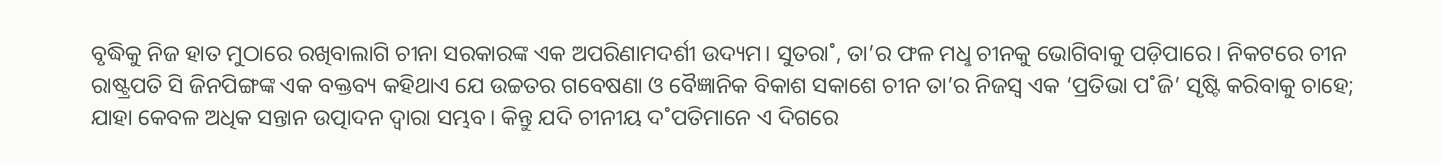ବୃଦ୍ଧିକୁ ନିଜ ହାତ ମୁଠାରେ ରଖିବାଲାଗି ଚୀନା ସରକାରଙ୍କ ଏକ ଅପରିଣାମଦର୍ଶୀ ଉଦ୍ୟମ। ସୁତରା˚, ତା’ର ଫଳ ମଧୢ ଚୀନକୁ ଭୋଗିବାକୁ ପଡ଼ିପାରେ। ନିକଟରେ ଚୀନ ରାଷ୍ଟ୍ରପତି ସି ଜିନପିଙ୍ଗଙ୍କ ଏକ ବକ୍ତବ୍ୟ କହିଥାଏ ଯେ ଉଚ୍ଚତର ଗବେଷଣା ଓ ବୈଜ୍ଞାନିକ ବିକାଶ ସକାଶେ ଚୀନ ତା’ର ନିଜସ୍ବ ଏକ ‘ପ୍ରତିଭା ପ˚ଜି’ ସୃଷ୍ଟି କରିବାକୁ ଚାହେ; ଯାହା କେବଳ ଅଧିକ ସନ୍ତାନ ଉତ୍ପାଦନ ଦ୍ବାରା ସମ୍ଭବ। କିନ୍ତୁ ଯଦି ଚୀନୀୟ ଦ˚ପତିମାନେ ଏ ଦିଗରେ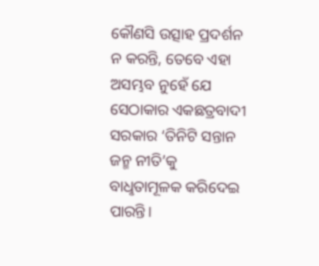କୌଣସି ଉତ୍ସାହ ପ୍ରଦର୍ଶନ ନ କରନ୍ତି, ତେବେ ଏହା ଅସମ୍ଭବ ନୁହେଁ ଯେ ସେଠାକାର ଏକଛତ୍ରବାଦୀ ସରକାର ‘ତିନିଟି ସନ୍ତାନ ଜନ୍ମ ନୀତି’କୁ ବାଧୢତାମୂଳକ କରିଦେଇ ପାରନ୍ତି।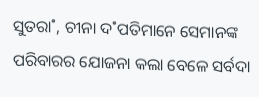ସୁତରା˚, ଚୀନା ଦ˚ପତିମାନେ ସେମାନଙ୍କ ପରିବାରର ଯୋଜନା କଲା ବେଳେ ସର୍ବଦା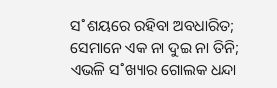ସ˚ଶୟରେ ରହିବା ଅବଧାରିତ; ସେମାନେ ଏକ ନା ଦୁଇ ନା ତିନି; ଏଭଳି ସ˚ଖ୍ୟାର ଗୋଲକ ଧନ୍ଦା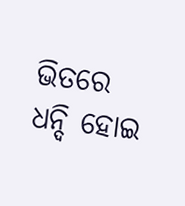ଭିତରେ ଧନ୍ଦି ହୋଇ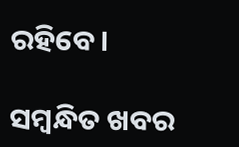ରହିବେ।

ସମ୍ବନ୍ଧିତ ଖବର